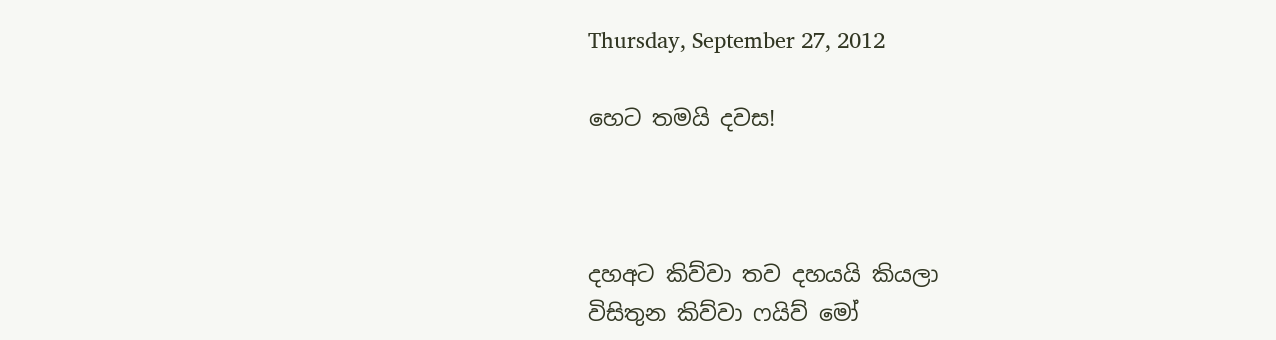Thursday, September 27, 2012

හෙට තමයි දවස!



දහඅට කිව්වා තව දහයයි කියලා
විසිතුන කිව්වා ෆයිව් මෝ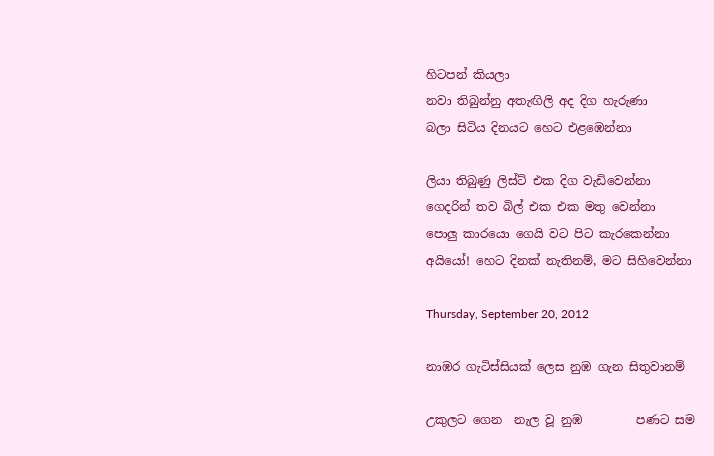හිටපන් කියලා
නවා තිබුන්නු අතැඟිලි අද දිග හැරුණා
බලා සිටිය දිනයට හෙට එළඹෙන්නා

ලියා තිබුණු ලිස්ට් එක දිග වැඩිවෙන්නා
ගෙදරින් තව බිල් එක එක මතු වෙන්නා
පොලු කාරයො ගෙයි වට පිට කැරකෙන්නා
අයියෝ! හෙට දිනක් නැතිනම්, මට සිහිවෙන්නා

Thursday, September 20, 2012

නාඹර ගැටිස්සියක් ලෙස නුඹ ගැන සිතුවානම්

උකුලට ගෙන  නැල වූ නුඹ         පණට සම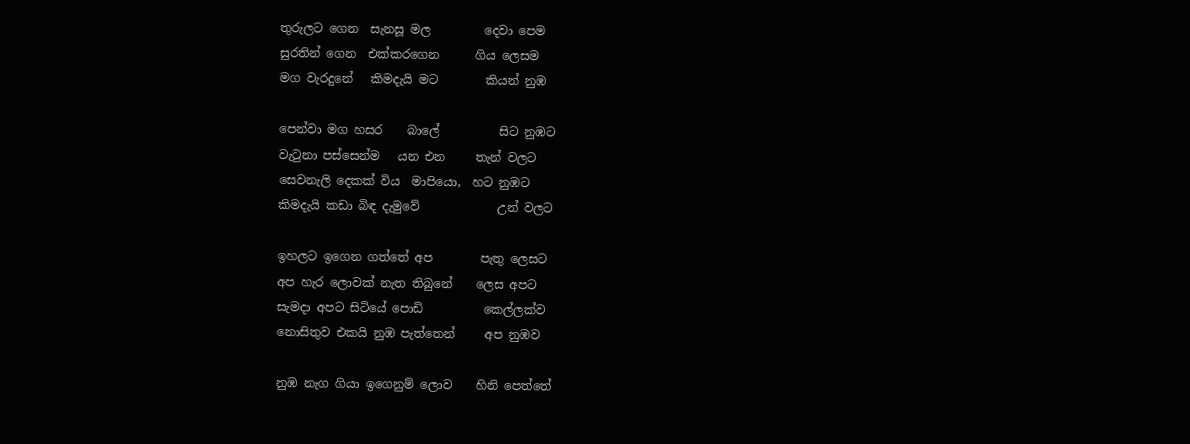තුරුලට ගෙන  සැනසූ මල         දෙවා පෙම
සුරතින් ගෙන  එක්කරගෙන      ගිය ලෙසම
මග වැරදුනේ   කිමදැයි මට        කියන් නුඹ

පෙන්වා මග හසර    බාලේ          සිට නුඹට
වැටුනා පස්සෙන්ම   යන එන     තැන් වලට
සෙවනැලි දෙකක් විය  මාපියො,  හට නුඹට
කිමදැයි කඩා බිඳ දැමුවේ             උන් වලට

ඉහලට ඉගෙන ගත්තේ අප        පැතු ලෙසට
අප හැර ලොවක් නැත තිබුනේ    ලෙස අපට
සැමදා අපට සිටියේ පොඩි          කෙල්ලක්ව
නොසිතුව එකයි නුඹ පැත්තෙන්     අප නුඹව

නුඹ නැග ගියා ඉගෙනුම් ලොව    හිනි පෙත්තේ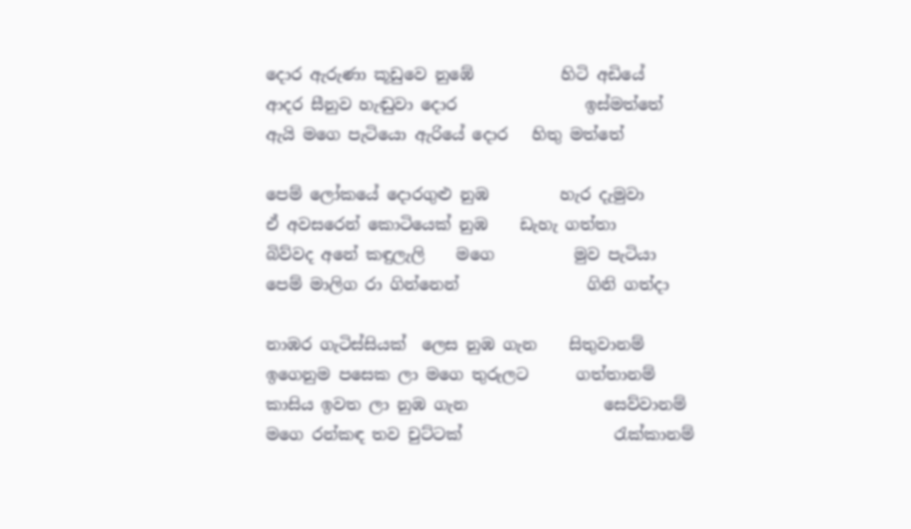දොර ඇරුණා කූඩුවෙ නුඹේ           හිටි අඩියේ
ආදර සීනුව හැඬුවා දොර                ඉස්මත්තේ
ඇයි මගෙ පැටියො ඇරියේ දොර   හිතු මත්තේ

පෙම් ලෝකයේ දොරගුළු නුඹ         හැර දැමුවා
ඒ අවසරෙන් කොටියෙක් නුඹ    ඩැහැ ගත්තා
බිව්වද අනේ කඳුලැලි    මගෙ          මුව පැටියා
පෙම් මාලිග රා ගින්නෙන්                ගිනි ගත්දා

නාඹර ගැටිස්සියක්  ලෙස නුඹ ගැන    සිතුවානම්
ඉගෙනුම පසෙක ලා මගෙ තුරුලට      ගත්තානම්
කාසිය ඉවත ලා නුඹ ගැන                 සෙව්වානම්
මගෙ රන්කඳ තව චුට්ටක්                   රැක්කානම්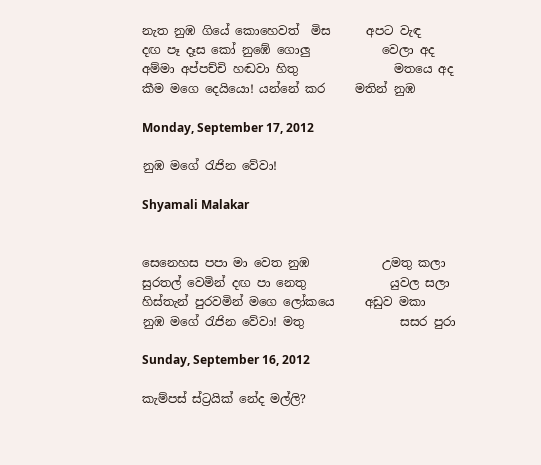නැත නුඹ ගියේ කොහෙවත්  මිස      අපට වැඳ
දඟ පෑ දෑස කෝ නුඹේ ගොලු            වෙලා අද
අම්මා අප්පච්චි හඬවා හිතු                මතයෙ අද
කීම මගෙ දෙයියො! යන්නේ කර     මතින් නුඹ

Monday, September 17, 2012

නුඹ මගේ රැජින වේවා!

Shyamali Malakar


සෙනෙහස පපා මා වෙත නුඹ            උමතු කලා
සුරතල් වෙමින් දඟ පා නෙතු              යුවල සලා
හිස්තැන් පුරවමින් මගෙ ලෝකයෙ     අඩුව මකා
නුඹ මගේ රැජින වේවා! මතු                සසර පුරා

Sunday, September 16, 2012

කැම්පස් ස්ට්‍රයික් නේද මල්ලි?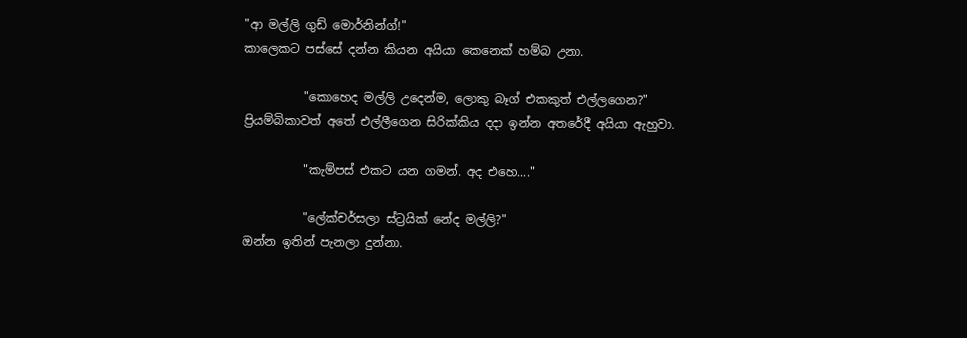"ආ මල්ලි ගුඩ් මොර්නින්ග්!"
කාලෙකට පස්සේ දන්න කියන අයියා කෙනෙක් හම්බ උනා.

          "කොහෙද මල්ලි උදෙන්ම, ලොකු බෑග් එකකුත් එල්ලගෙන?"
ප්‍රියම්බිකාවත් අතේ එල්ලීගෙන සිරික්කිය දදා ඉන්න අතරේදී අයියා ඇහුවා.

          "කැම්පස් එකට යන ගමන්. අද එහෙ...."

          "ලේක්චර්සලා ස්ට්‍රයික් නේද මල්ලි?"
ඔන්න ඉතින් පැනලා දුන්නා.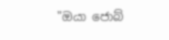"ඔයා ජොබ්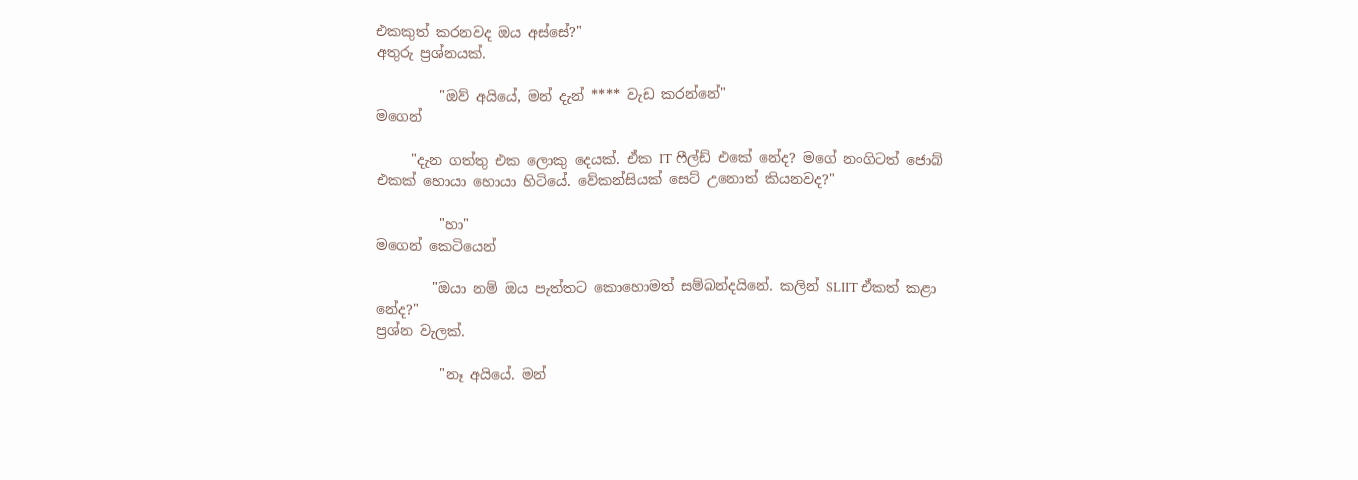එකකුත් කරනවද ඔය අස්සේ?"
අතුරු ප්‍රශ්නයක්.

         "ඔව් අයියේ, මන් දැන් **** වැඩ කරන්නේ"
මගෙන්

     "දැන ගත්තු එක ලොකු දෙයක්. ඒක IT ෆීල්ඩ් එකේ නේද? මගේ නංගිටත් ජොබ් එකක් හොයා හොයා හිටියේ. වේකන්සියක් සෙට් උනොත් කියනවද?"

         "හා"
මගෙන් කෙටියෙන්

        "ඔයා නම් ඔය පැත්තට කොහොමත් සම්බන්දයිනේ. කලින් SLIIT ඒකත් කළා නේද?"
ප්‍රශ්න වැලක්.

         "නෑ අයියේ. මන්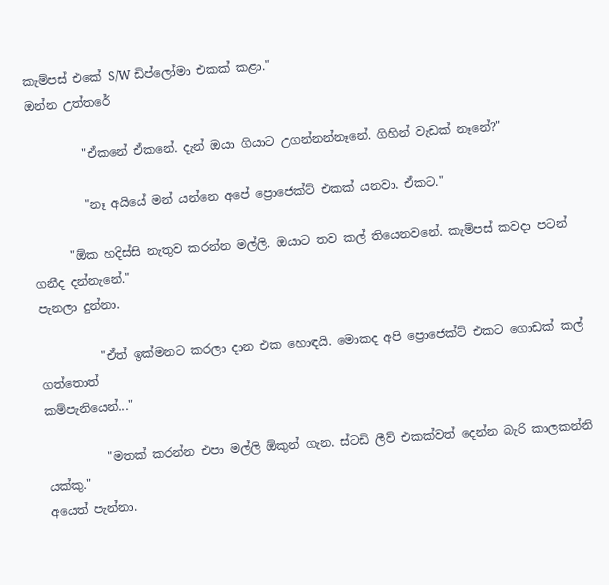කැම්පස් එකේ S/W ඩිප්ලෝමා එකක් කළා."
ඔන්න උත්තරේ

         "ඒකනේ ඒකනේ. දැන් ඔයා ගියාට උගන්නන්නෑනේ. ගිහින් වැඩක් නෑනේ?"

         "නෑ අයියේ මන් යන්නෙ අපේ ප්‍රොජෙක්ට් එකක් යනවා. ඒකට."

      "ඕක හදිස්සි නැතුව කරන්න මල්ලි. ඔයාට තව කල් තියෙනවනේ. කැම්පස් කවදා පටන් ගනීද දන්නැනේ."
පැනලා දුන්නා.

          "ඒත් ඉක්මනට කරලා දාන එක හොඳයි. මොකද අපි ප්‍රොජෙක්ට් එකට ගොඩක් කල් ගත්තොත්
කම්පැනියෙන්..."

          "මතක් කරන්න එපා මල්ලි ඕකුන් ගැන. ස්ටඩි ලීව් එකක්වත් දෙන්න බැරි කාලකන්නි යක්කු."
අයෙත් පැන්නා.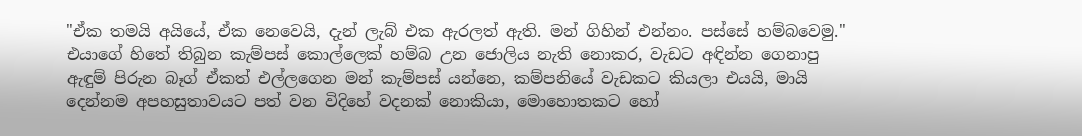"ඒක තමයි අයියේ, ඒක නෙවෙයි, දැන් ලැබ් එක ඇරලත් ඇති. මන් ගිහින් එන්නං. පස්සේ හම්බවෙමු."
එයාගේ හිතේ තිබුන කැම්පස් කොල්ලෙක් හම්බ උන ජොලිය නැති නොකර, වැඩට අඳින්න ගෙනාපු ඇඳුම් පිරුන බෑග් ඒකත් එල්ලගෙන මන් කැම්පස් යන්නෙ, කම්පනියේ වැඩකට කියලා එයයි, මායි දෙන්නම අපහසුතාවයට පත් වන විදිහේ වදනක් නොකියා, මොහොතකට හෝ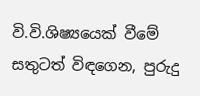වි.වි.ශිෂ්‍යයෙක් වීමේ සතුටත් විඳගෙන, පුරුදු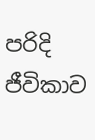පරිදි ජීවිකාව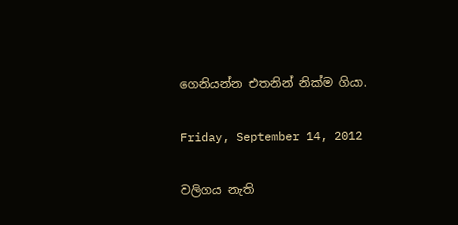ගෙනියන්න එතනින් නික්ම ගියා.

Friday, September 14, 2012

වලිගය නැති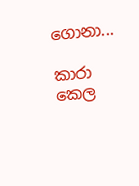ගොනා...

කාරා කෙල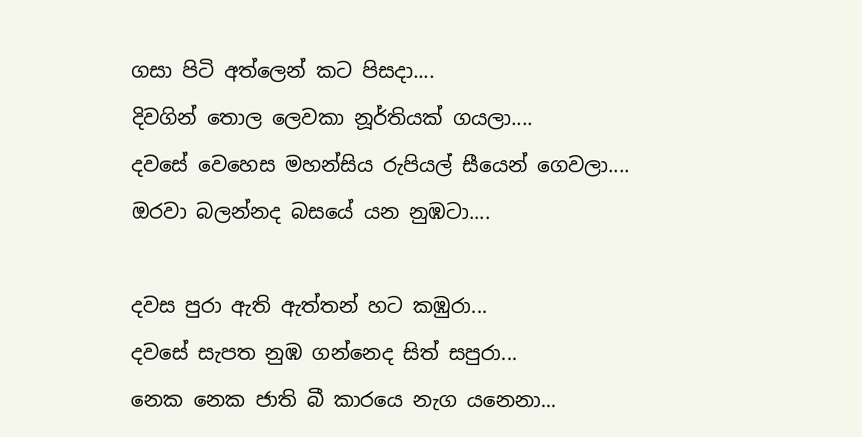ගසා පිටි අත්ලෙන් කට පිසදා....
දිවගින් තොල ලෙවකා නූර්තියක් ගයලා....
දවසේ වෙහෙස මහන්සිය රුපියල් සීයෙන් ගෙවලා....
ඔරවා බලන්නද බසයේ යන නුඹටා....

දවස පුරා ඇති ඇත්තන් හට කඹුරා...
දවසේ සැපත නුඹ ගන්නෙද සිත් සපුරා...
නෙක නෙක ජාති බී කාරයෙ නැග යනෙනා...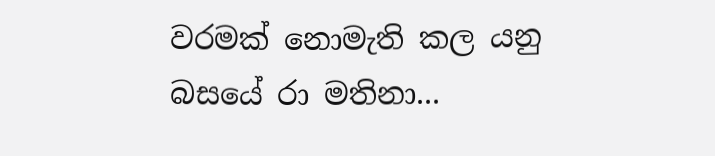වරමක් නොමැති කල යනු බසයේ රා මතිනා...